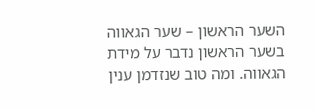השער הראשון – שער הגאווה
בשער הראשון נדבר על מידת הגאווה. ומה טוב שנזדמן ענין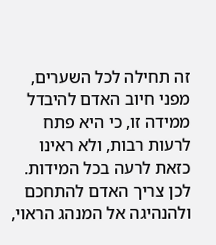זה תחילה לכל השערים, מפני חיוב האדם להיבדל ממידה זו, כי היא פתח לרעות רבות, ולא ראינו כזאת לרעה בכל המידות. לכן צריך האדם להתחכם ולהנהיגה אל המנהג הראוי,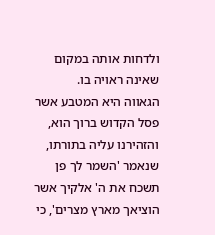ולדחות אותה במקום שאינה ראויה בו.
הגאווה היא המטבע אשר פסל הקדוש ברוך הוא, והזהירנו עליה בתורתו, שנאמר 'השמר לך פן תשכח את ה' אלקיך אשר הוציאך מארץ מצרים', כי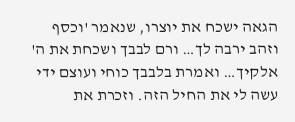הגאה ישכח את יוצרו, שנאמר 'וכסף וזהב ירבה לך… ורם לבבך ושכחת את ה' אלקיך… ואמרת בלבבך כוחי ועוצם ידי עשה לי את החיל הזה. וזכרת את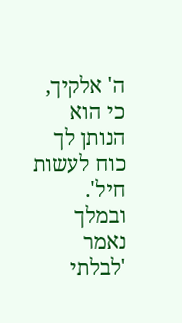ה' אלקיך, כי הוא הנותן לך כוח לעשות חיל'. ובמלך נאמר 'לבלתי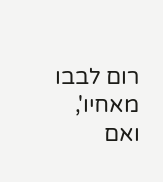רום לבבו מאחיו', ואם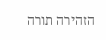הזהירה תורה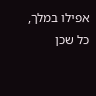אפילו במלך, כל שכן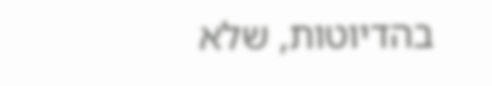בהדיוטות, שלא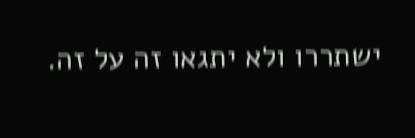ישתררו ולא יתגאו זה על זה.